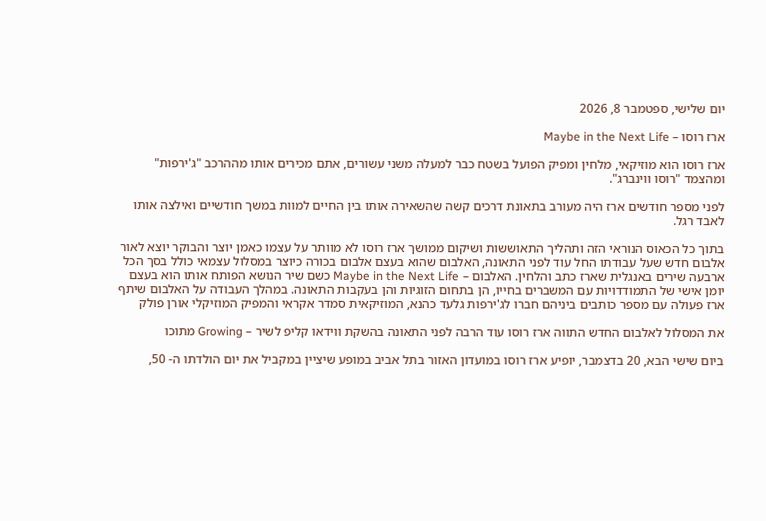יום שלישי, ספטמבר 8, 2026

ארז רוסו – Maybe in the Next Life

ארז רוסו הוא מוזיקאי, מלחין ומפיק הפועל בשטח כבר למעלה משני עשורים, אתם מכירים אותו מההרכב "ג'ירפות" ומהצמד "רוסו ווינברג".

לפני מספר חודשים ארז היה מעורב בתאונת דרכים קשה שהשאירה אותו בין החיים למוות במשך חודשיים ואילצה אותו לאבד רגל.

בתוך כל הכאוס הנוראי הזה ותהליך התאוששות ושיקום ממושך ארז רוסו לא מוותר על עצמו כאמן יוצר והבוקר יוצא לאור אלבום חדש שעל עבודתו החל עוד לפני התאונה, האלבום שהוא בעצם אלבום בכורה כיוצר במסלול עצמאי כולל בסך הכל ארבעה שירים באנגלית שארז כתב והלחין. האלבום – Maybe in the Next Life כשם שיר הנושא הפותח אותו הוא בעצם יומן אישי של התמודדויות עם המשברים בחייו, הן בתחום הזוגיות והן בעקבות התאונה. במהלך העבודה על האלבום שיתף ארז פעולה עם מספר כותבים ביניהם חברו לג'ירפות גלעד כהנא, המוזיקאית סמדר אקראי והמפיק המוזיקלי אורן פולק

את המסלול לאלבום החדש התווה ארז רוסו עוד הרבה לפני התאונה בהשקת ווידאו קליפ לשיר – Growing מתוכו

ביום שישי הבא, 20 בדצמבר, יופיע ארז רוסו במועדון האזור בתל אביב במופע שיציין במקביל את יום הולדתו ה- 50,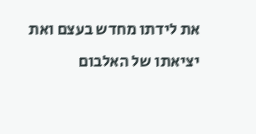את לידתו מחדש בעצם ואת יציאתו של האלבום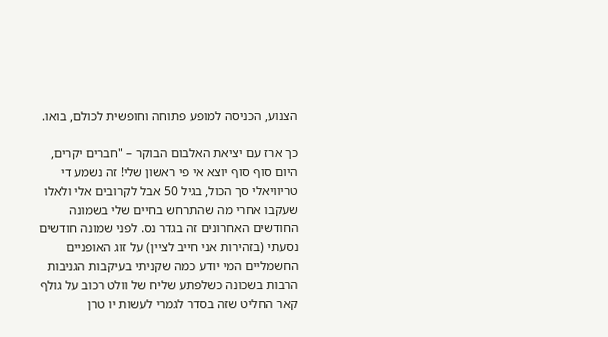הצנוע, הכניסה למופע פתוחה וחופשית לכולם, בואו.

כך ארז עם יציאת האלבום הבוקר – "חברים יקרים, היום סוף סוף יוצא אי פי ראשון שלי! זה נשמע די טריוויאלי סך הכול, בגיל 50 אבל לקרובים אלי ולאלו שעקבו אחרי מה שהתרחש בחיים שלי בשמונה החודשים האחרונים זה בגדר נס. לפני שמונה חודשים נסעתי (בזהירות אני חייב לציין) על זוג האופניים החשמליים המי יודע כמה שקניתי בעיקבות הגניבות הרבות בשכונה כשלפתע שליח של וולט רכוב על גולף קאר החליט שזה בסדר לגמרי לעשות יו טרן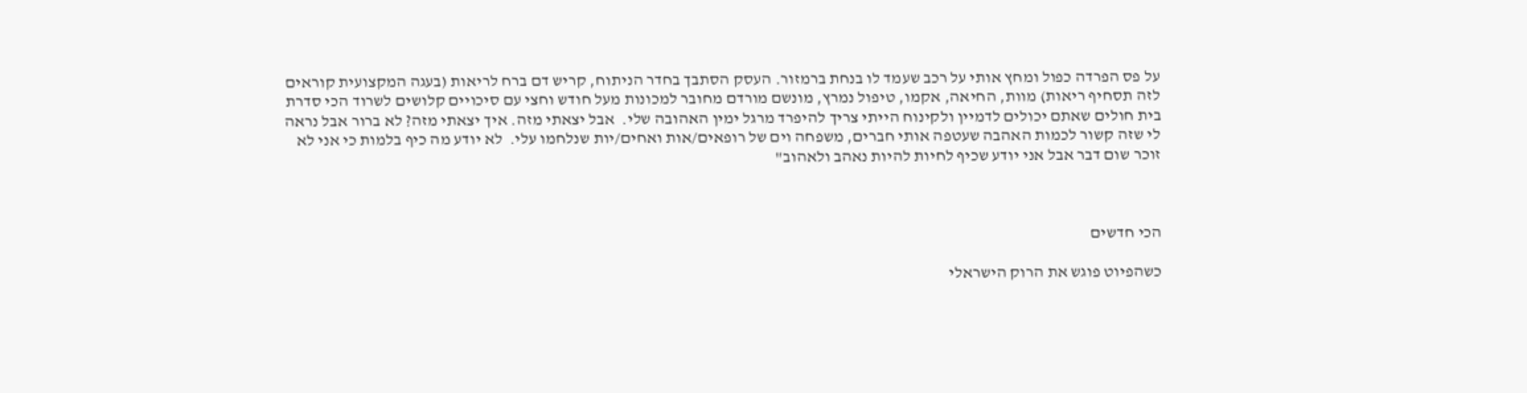על פס הפרדה כפול ומחץ אותי על רכב שעמד לו בנחת ברמזור. העסק הסתבך בחדר הניתוח, קריש דם ברח לריאות (בעגה המקצועית קוראים לזה תסחיף ריאות) מוות, החיאה, אקמו, טיפול נמרץ, מונשם מורדם מחובר למכונות מעל חודש וחצי עם סיכויים קלושים לשרוד הכי סדרת בית חולים שאתם יכולים לדמיין ולקינוח הייתי צריך להיפרד מרגל ימין האהובה שלי.  אבל יצאתי מזה. איך יצאתי מזה? לא ברור אבל נראה לי שזה קשור לכמות האהבה שעטפה אותי חברים, משפחה וים של רופאים/אות ואחים/יות שנלחמו עלי.  לא יודע מה כיף בלמות כי אני לא זוכר שום דבר אבל אני יודע שכיף לחיות להיות נאהב ולאהוב"



הכי חדשים

כשהפיוט פוגש את הרוק הישראלי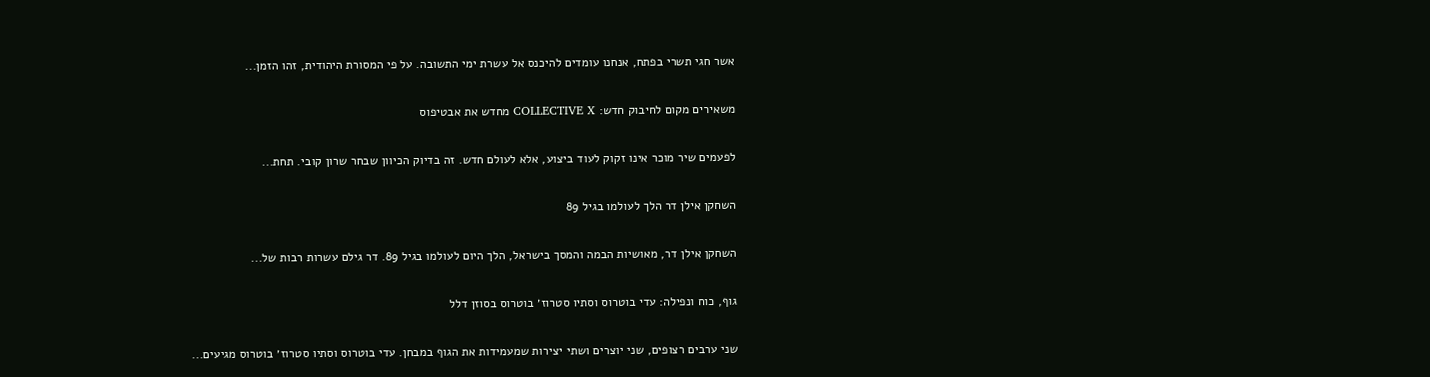אשר חגי תשרי בפתח, אנחנו עומדים להיכנס אל עשרת ימי התשובה. על פי המסורת היהודית, זהו הזמן...

משאירים מקום לחיבוק חדש: COLLECTIVE X מחדש את אבטיפוס

לפעמים שיר מוכר אינו זקוק לעוד ביצוע, אלא לעולם חדש. זה בדיוק הכיוון שבחר שרון קובי. תחת...

השחקן אילן דר הלך לעולמו בגיל 89

השחקן אילן דר, מאושיות הבמה והמסך בישראל, הלך היום לעולמו בגיל 89. דר גילם עשרות רבות של...

גוף, כוח ונפילה: עדי בוטרוס וסתיו סטרוז׳ בוטרוס בסוזן דלל

שני ערבים רצופים, שני יוצרים ושתי יצירות שמעמידות את הגוף במבחן. עדי בוטרוס וסתיו סטרוז׳ בוטרוס מגיעים...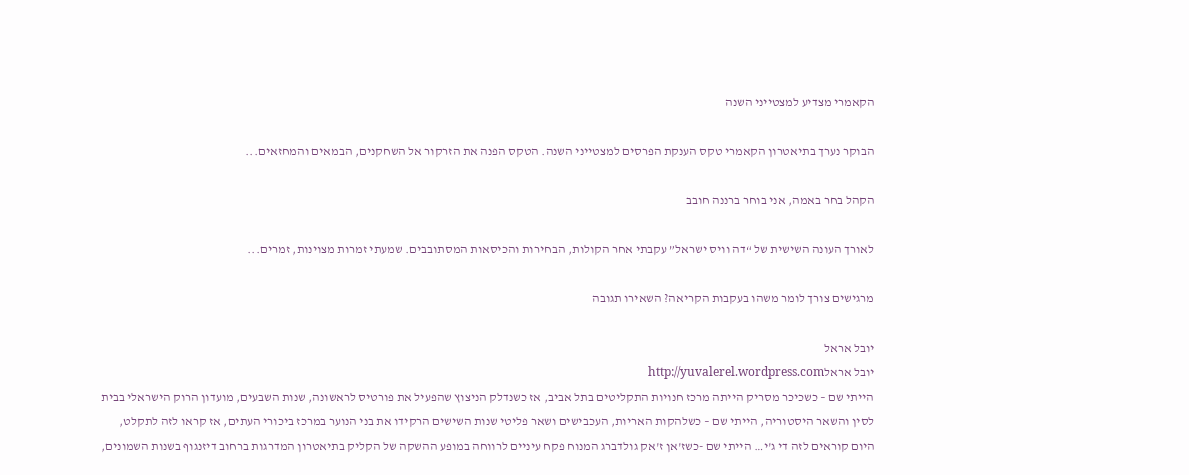הקאמרי מצדיע למצטייני השנה

הבוקר נערך בתיאטרון הקאמרי טקס הענקת הפרסים למצטייני השנה. הטקס הפנה את הזרקור אל השחקנים, הבמאים והמחזאים...

הקהל בחר באמה, אני בוחר ברננה חובב

לאורך העונה השישית של “דה וויס ישראל” עקבתי אחר הקולות, הבחירות והכיסאות המסתובבים. שמעתי זמרות מצוינות, זמרים...

מרגישים צורך לומר משהו בעקבות הקריאה? השאירו תגובה

יובל אראל
יובל אראלhttp://yuvalerel.wordpress.com
הייתי שם – כשכיכר מסריק הייתה מרכז חנויות התקליטים בתל אביב, אז כשנדלק הניצוץ שהפעיל את פורטיס לראשונה, שנות השבעים, מועדון הרוק הישראלי בבית לסין והשאר היסטוריה, הייתי שם – כשלהקות האריות, העכבישים ושאר פליטי שנות השישים הרקידו את בני הנוער במרכז ביכורי העתים, אז קראו לזה לתקלט, היום קוראים לזה די ג'י… הייתי שם -כשז'אן ז'אק גולדברג המנוח פקח עיניים לרווחה במופע ההשקה של הקליק בתיאטרון המדרגות ברחוב דיזנגוף בשנות השמונים,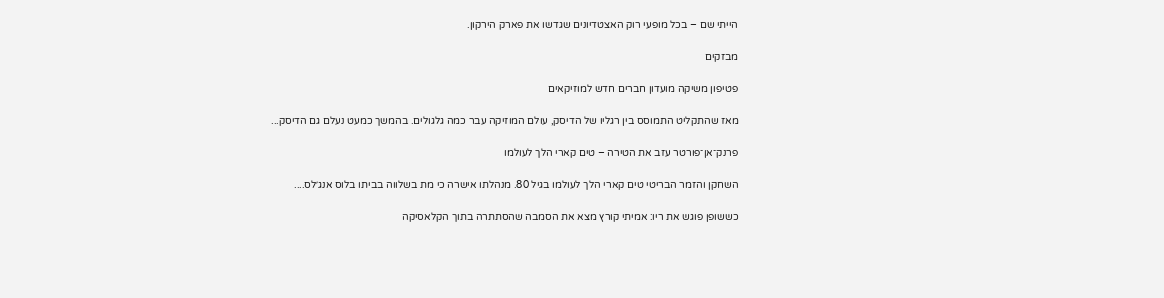הייתי שם – בכל מופעי רוק האצטדיונים שגדשו את פארק הירקון.

מבזקים

פטיפון משיקה מועדון חברים חדש למוזיקאים

מאז שהתקליט התמוסס בין רגליו של הדיסק, עולם המוזיקה עבר כמה גלגולים. בהמשך כמעט נעלם גם הדיסק...

פרנק־אן־פורטר עזב את הטירה – טים קארי הלך לעולמו

השחקן והזמר הבריטי טים קארי הלך לעולמו בגיל 80. מנהלתו אישרה כי מת בשלווה בביתו בלוס אנג׳לס....

כששופן פוגש את ריו: אמיתי קורץ מצא את הסמבה שהסתתרה בתוך הקלאסיקה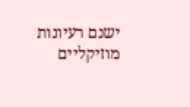ישנם רעיונות מוזיקליים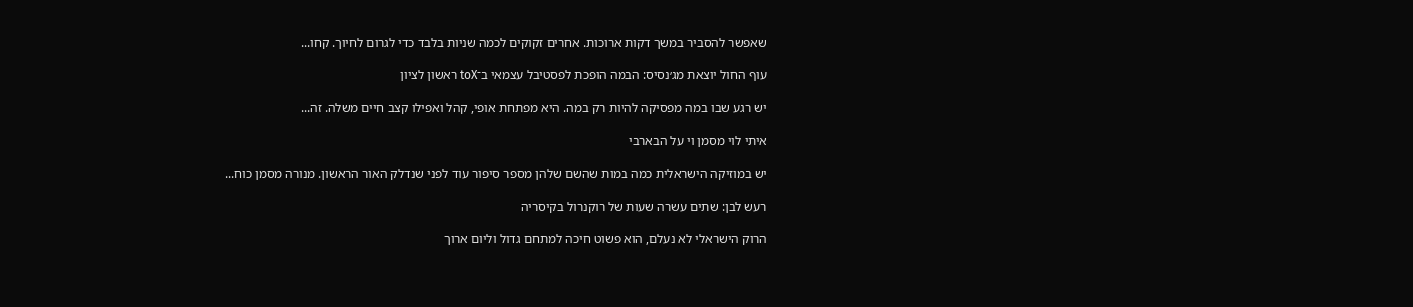שאפשר להסביר במשך דקות ארוכות. אחרים זקוקים לכמה שניות בלבד כדי לגרום לחיוך. קחו...

עוף החול יוצאת מג׳נסיס: הבמה הופכת לפסטיבל עצמאי ב־toX ראשון לציון

יש רגע שבו במה מפסיקה להיות רק במה. היא מפתחת אופי, קהל ואפילו קצב חיים משלה. זה...

איתי לוי מסמן וי על הבארבי

יש במוזיקה הישראלית כמה במות שהשם שלהן מספר סיפור עוד לפני שנדלק האור הראשון. מנורה מסמן כוח...

רעש לבן: שתים עשרה שעות של רוקנרול בקיסריה

הרוק הישראלי לא נעלם, הוא פשוט חיכה למתחם גדול וליום ארוך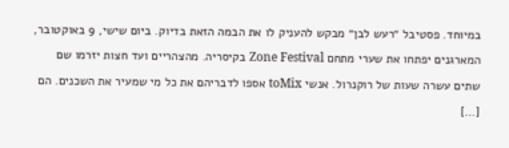במיוחד. פסטיבל ״רעש לבן״ מבקש להעניק לו את הבמה הזאת בדיוק. ביום שישי, 9 באוקטובר, המארגנים יפתחו את שערי מתחם Zone Festival בקיסריה. מהצהריים ועד חצות יזרמו שם שתים עשרה שעות של רוקנרול. אנשי toMix אספו לדבריהם את כל מי שמעיר את השכנים. הם […]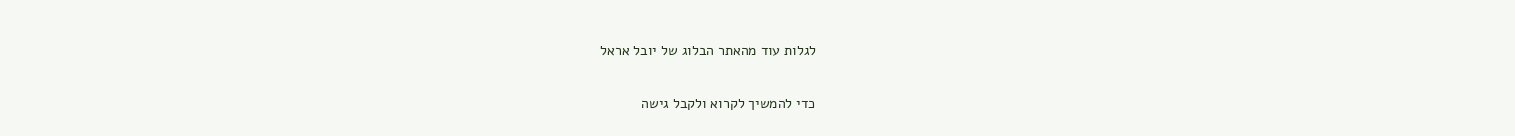לגלות עוד מהאתר הבלוג של יובל אראל

כדי להמשיך לקרוא ולקבל גישה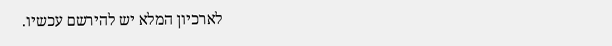לארכיון המלא יש להירשם עכשיו.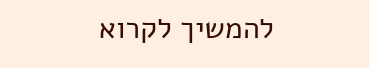להמשיך לקרוא